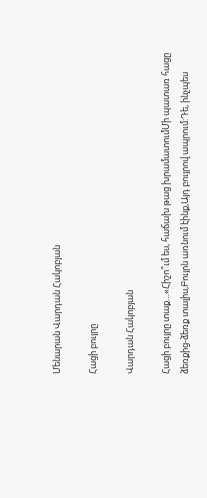Մենարան Վարդան Հակոբյան

Հացի բույրը

Վարդան Հակոբյան

Հացի բույրը տաք…«Հիշո՞ւմ ես, հաճախ թաց խրամատումՄի պատառ հացը ձեռքից-ձեռք տալիս,Բույրն առնում էինք,Այդ բույրով ապրում:Դե, ինչպես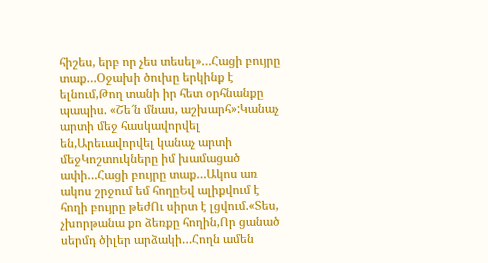հիշես, երբ որ չես տեսել»…Հացի բույրը տաք…Օջախի ծուխը երկինք է ելնում,Թող տանի իր հետ օրհնանքը պապիս. «Շե՜ն մնաս, աշխարհ»:Կանաչ արտի մեջ հասկավորվել են,Արեւավորվել կանաչ արտի մեջԿոշտուկները իմ խամացած ափի…Հացի բույրը տաք…Ակոս առ ակոս շրջում եմ հողըԵվ ալիքվում է հողի բույրը թեժՈւ սիրտ է լցվում.«Տես, չխորթանա քո ձեռքը հողին,Որ ցանած սերմդ ծիլեր արձակի…Հողն ամեն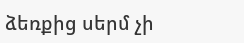ձեռքից սերմ չի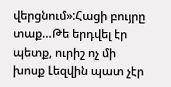վերցնում»:Հացի բույրը տաք…Թե երդվել էր պետք, ուրիշ ոչ մի խոսք Լեզվին պատ չէր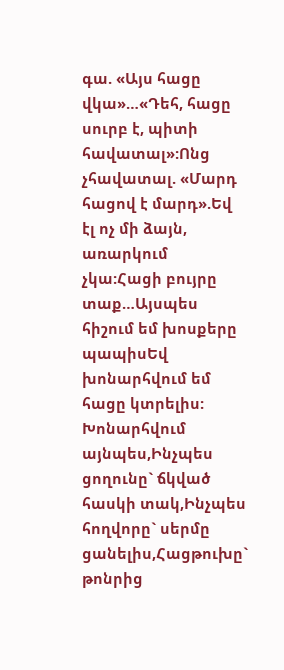գա. «Այս հացը վկա»…«Դեհ, հացը սուրբ է, պիտի հավատալ»:Ոնց չհավատալ. «Մարդ հացով է մարդ».Եվ էլ ոչ մի ձայն, առարկում չկա:Հացի բույրը տաք…Այսպես հիշում եմ խոսքերը պապիսԵվ խոնարհվում եմ հացը կտրելիս: Խոնարհվում այնպես,Ինչպես ցողունը` ճկված հասկի տակ,Ինչպես հողվորը` սերմը ցանելիս,Հացթուխը` թոնրից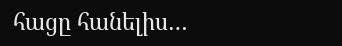հացը հանելիս…